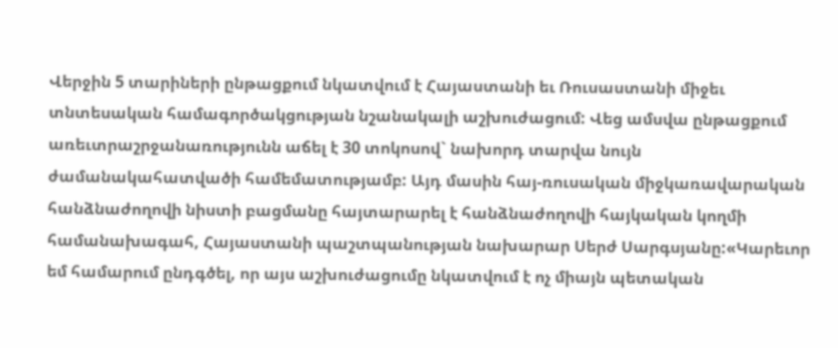Վերջին 5 տարիների ընթացքում նկատվում է Հայաստանի եւ Ռուսաստանի միջեւ տնտեսական համագործակցության նշանակալի աշխուժացում: Վեց ամսվա ընթացքում առեւտրաշրջանառությունն աճել է 30 տոկոսով` նախորդ տարվա նույն ժամանակահատվածի համեմատությամբ: Այդ մասին հայ-ռուսական միջկառավարական հանձնաժողովի նիստի բացմանը հայտարարել է հանձնաժողովի հայկական կողմի համանախագահ, Հայաստանի պաշտպանության նախարար Սերժ Սարգսյանը:«Կարեւոր եմ համարում ընդգծել, որ այս աշխուժացումը նկատվում է ոչ միայն պետական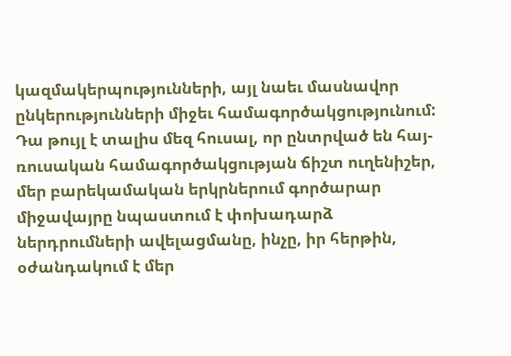կազմակերպությունների, այլ նաեւ մասնավոր ընկերությունների միջեւ համագործակցությունում: Դա թույլ է տալիս մեզ հուսալ, որ ընտրված են հայ-ռուսական համագործակցության ճիշտ ուղենիշեր, մեր բարեկամական երկրներում գործարար միջավայրը նպաստում է փոխադարձ ներդրումների ավելացմանը, ինչը, իր հերթին, օժանդակում է մեր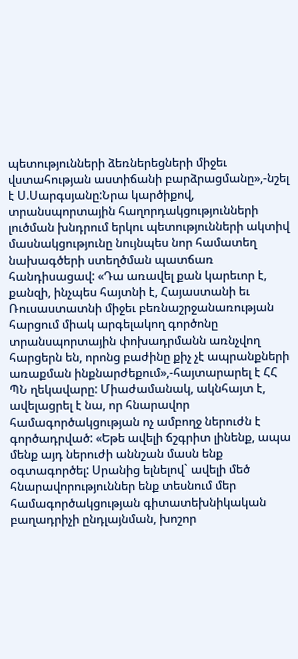պետությունների ձեռներեցների միջեւ վստահության աստիճանի բարձրացմանը»,-նշել է Ս.Սարգսյանը:Նրա կարծիքով, տրանսպորտային հաղորդակցությունների լուծման խնդրում երկու պետությունների ակտիվ մասնակցությունը նույնպես նոր համատեղ նախագծերի ստեղծման պատճառ հանդիսացավ: «Դա առավել քան կարեւոր է, քանզի, ինչպես հայտնի է, Հայաստանի եւ Ռուսաստատնի միջեւ բեռնաշրջանառության հարցում միակ արգելակող գործոնը տրանսպորտային փոխադրմանն առնչվող հարցերն են, որոնց բաժինը քիչ չէ ապրանքների առաքման ինքնարժեքում»,-հայտարարել է ՀՀ ՊՆ ղեկավարը: Միաժամանակ, ակնհայտ է, ավելացրել է նա, որ հնարավոր համագործակցության ոչ ամբողջ ներուժն է գործադրված: «Եթե ավելի ճշգրիտ լինենք, ապա մենք այդ ներուժի աննշան մասն ենք օգտագործել: Սրանից ելնելով` ավելի մեծ հնարավորություններ ենք տեսնում մեր համագործակցության գիտատեխնիկական բաղադրիչի ընդլայնման, խոշոր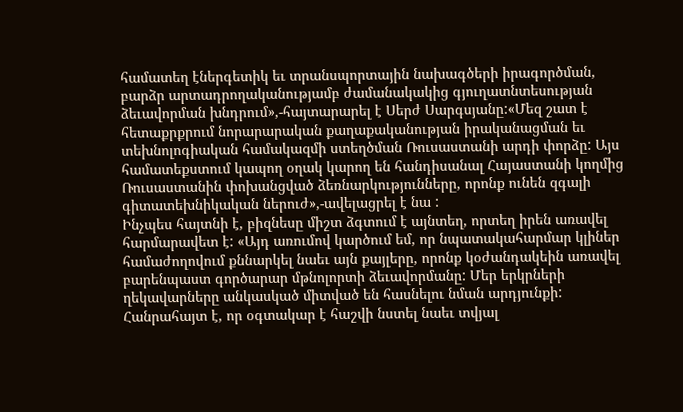համատեղ էներգետիկ եւ տրանսպորտային նախագծերի իրագործման, բարձր արտադրողականությամբ ժամանակակից գյուղատնտեսության ձեւավորման խնդրում»,-հայտարարել է Սերժ Սարգսյանը:«Մեզ շատ է հետաքրքրում նորարարական քաղաքականության իրականացման եւ տեխնոլոգիական համակազմի ստեղծման Ռուսաստանի արդի փորձը: Այս համատեքստում կապող օղակ կարող են հանդիսանալ Հայաստանի կողմից Ռուսաստանին փոխանցված ձեռնարկությունները, որոնք ունեն զգալի գիտատեխնիկական ներուժ»,-ավելացրել է նա :
Ինչպես հայտնի է, բիզնեսը միշտ ձգտում է այնտեղ, որտեղ իրեն առավել հարմարավետ է: «Այդ առումով կարծում եմ, որ նպատակահարմար կլիներ համաժողովում քննարկել նաեւ այն քայլերը, որոնք կօժանդակեին առավել բարենպաստ գործարար մթնոլորտի ձեւավորմանը: Մեր երկրների ղեկավարները անկասկած միտված են հասնելու նման արդյունքի: Հանրահայտ է, որ օգտակար է հաշվի նստել նաեւ տվյալ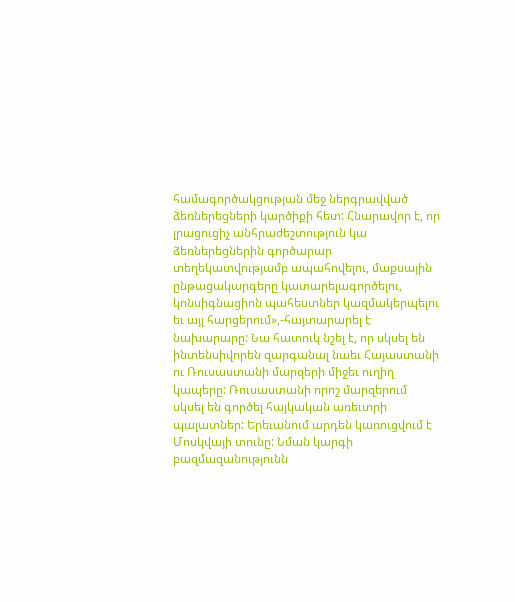համագործակցության մեջ ներգրավված ձեռներեցների կարծիքի հետ: Հնարավոր է, որ լրացուցիչ անհրաժեշտություն կա ձեռներեցներին գործարար տեղեկատվությամբ ապահովելու, մաքսային ընթացակարգերը կատարելագործելու, կոնսիգնացիոն պահեստներ կազմակերպելու եւ այլ հարցերում»,-հայտարարել է նախարարը: Նա հատուկ նշել է, որ սկսել են ինտենսիվորեն զարգանալ նաեւ Հայաստանի ու Ռուսաստանի մարզերի միջեւ ուղիղ կապերը: Ռուսաստանի որոշ մարզերում սկսել են գործել հայկական առեւտրի պալատներ: Երեւանում արդեն կառուցվում է Մոսկվայի տունը: Նման կարգի բազմազանությունն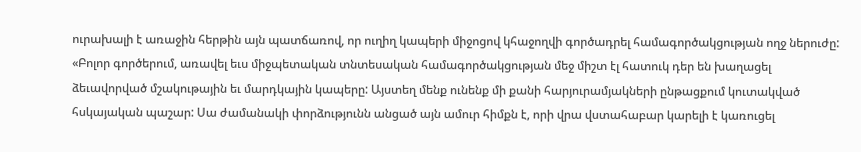ուրախալի է առաջին հերթին այն պատճառով, որ ուղիղ կապերի միջոցով կհաջողվի գործադրել համագործակցության ողջ ներուժը: «Բոլոր գործերում, առավել եւս միջպետական տնտեսական համագործակցության մեջ միշտ էլ հատուկ դեր են խաղացել ձեւավորված մշակութային եւ մարդկային կապերը: Այստեղ մենք ունենք մի քանի հարյուրամյակների ընթացքում կուտակված հսկայական պաշար: Սա ժամանակի փորձությունն անցած այն ամուր հիմքն է, որի վրա վստահաբար կարելի է կառուցել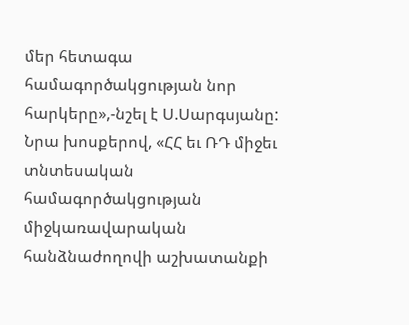մեր հետագա համագործակցության նոր հարկերը»,-նշել է Ս.Սարգսյանը: Նրա խոսքերով, «ՀՀ եւ ՌԴ միջեւ տնտեսական համագործակցության միջկառավարական հանձնաժողովի աշխատանքի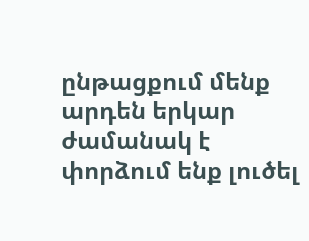ընթացքում մենք արդեն երկար ժամանակ է փորձում ենք լուծել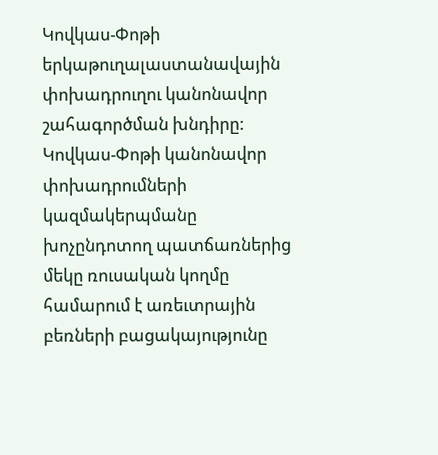Կովկաս-Փոթի երկաթուղալաստանավային փոխադրուղու կանոնավոր շահագործման խնդիրը: Կովկաս-Փոթի կանոնավոր փոխադրումների կազմակերպմանը խոչընդոտող պատճառներից մեկը ռուսական կողմը համարում է առեւտրային բեռների բացակայությունը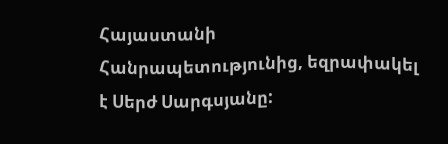Հայաստանի Հանրապետությունից, եզրափակել է Սերժ Սարգսյանը: